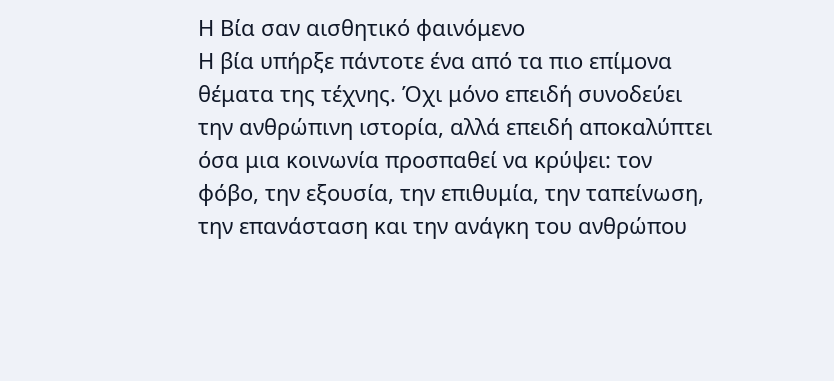Η Βία σαν αισθητικό φαινόμενο
Η βία υπήρξε πάντοτε ένα από τα πιο επίμονα θέματα της τέχνης. Όχι μόνο επειδή συνοδεύει την ανθρώπινη ιστορία, αλλά επειδή αποκαλύπτει όσα μια κοινωνία προσπαθεί να κρύψει: τον φόβο, την εξουσία, την επιθυμία, την ταπείνωση, την επανάσταση και την ανάγκη του ανθρώπου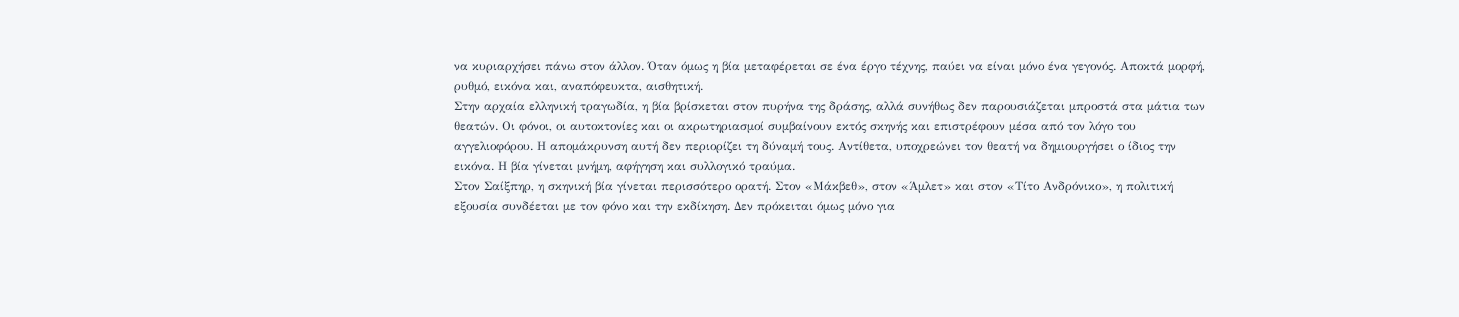να κυριαρχήσει πάνω στον άλλον. Όταν όμως η βία μεταφέρεται σε ένα έργο τέχνης, παύει να είναι μόνο ένα γεγονός. Αποκτά μορφή, ρυθμό, εικόνα και, αναπόφευκτα, αισθητική.
Στην αρχαία ελληνική τραγωδία, η βία βρίσκεται στον πυρήνα της δράσης, αλλά συνήθως δεν παρουσιάζεται μπροστά στα μάτια των θεατών. Οι φόνοι, οι αυτοκτονίες και οι ακρωτηριασμοί συμβαίνουν εκτός σκηνής και επιστρέφουν μέσα από τον λόγο του αγγελιοφόρου. Η απομάκρυνση αυτή δεν περιορίζει τη δύναμή τους. Αντίθετα, υποχρεώνει τον θεατή να δημιουργήσει ο ίδιος την εικόνα. Η βία γίνεται μνήμη, αφήγηση και συλλογικό τραύμα.
Στον Σαίξπηρ, η σκηνική βία γίνεται περισσότερο ορατή. Στον «Μάκβεθ», στον «Άμλετ» και στον «Τίτο Ανδρόνικο», η πολιτική εξουσία συνδέεται με τον φόνο και την εκδίκηση. Δεν πρόκειται όμως μόνο για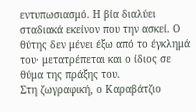εντυπωσιασμό. Η βία διαλύει σταδιακά εκείνον που την ασκεί. Ο θύτης δεν μένει έξω από το έγκλημά του· μετατρέπεται και ο ίδιος σε θύμα της πράξης του.
Στη ζωγραφική, ο Καραβάτζιο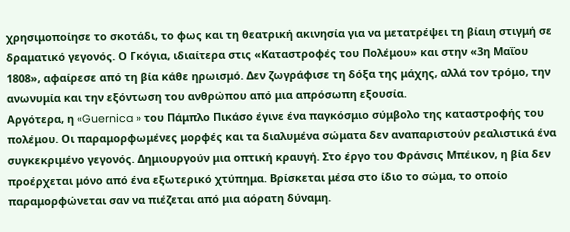χρησιμοποίησε το σκοτάδι, το φως και τη θεατρική ακινησία για να μετατρέψει τη βίαιη στιγμή σε δραματικό γεγονός. Ο Γκόγια, ιδιαίτερα στις «Καταστροφές του Πολέμου» και στην «3η Μαΐου 1808», αφαίρεσε από τη βία κάθε ηρωισμό. Δεν ζωγράφισε τη δόξα της μάχης, αλλά τον τρόμο, την ανωνυμία και την εξόντωση του ανθρώπου από μια απρόσωπη εξουσία.
Αργότερα, η «Guernica » του Πάμπλο Πικάσο έγινε ένα παγκόσμιο σύμβολο της καταστροφής του πολέμου. Οι παραμορφωμένες μορφές και τα διαλυμένα σώματα δεν αναπαριστούν ρεαλιστικά ένα συγκεκριμένο γεγονός. Δημιουργούν μια οπτική κραυγή. Στο έργο του Φράνσις Μπέικον, η βία δεν προέρχεται μόνο από ένα εξωτερικό χτύπημα. Βρίσκεται μέσα στο ίδιο το σώμα, το οποίο παραμορφώνεται σαν να πιέζεται από μια αόρατη δύναμη.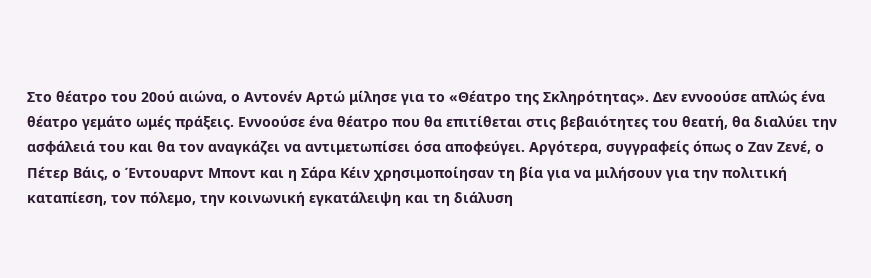Στο θέατρο του 20ού αιώνα, ο Αντονέν Αρτώ μίλησε για το «Θέατρο της Σκληρότητας». Δεν εννοούσε απλώς ένα θέατρο γεμάτο ωμές πράξεις. Εννοούσε ένα θέατρο που θα επιτίθεται στις βεβαιότητες του θεατή, θα διαλύει την ασφάλειά του και θα τον αναγκάζει να αντιμετωπίσει όσα αποφεύγει. Αργότερα, συγγραφείς όπως ο Ζαν Ζενέ, ο Πέτερ Βάις, ο Έντουαρντ Μποντ και η Σάρα Κέιν χρησιμοποίησαν τη βία για να μιλήσουν για την πολιτική καταπίεση, τον πόλεμο, την κοινωνική εγκατάλειψη και τη διάλυση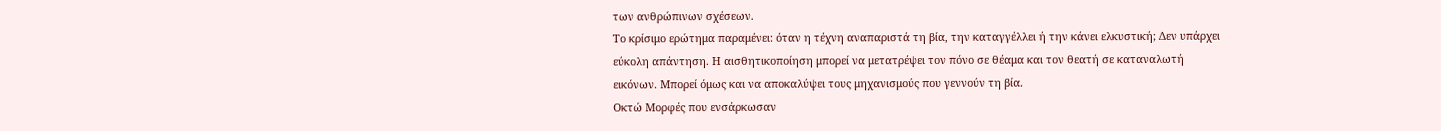των ανθρώπινων σχέσεων.
Το κρίσιμο ερώτημα παραμένει: όταν η τέχνη αναπαριστά τη βία, την καταγγέλλει ή την κάνει ελκυστική; Δεν υπάρχει εύκολη απάντηση. Η αισθητικοποίηση μπορεί να μετατρέψει τον πόνο σε θέαμα και τον θεατή σε καταναλωτή εικόνων. Μπορεί όμως και να αποκαλύψει τους μηχανισμούς που γεννούν τη βία.
Οκτώ Μορφές που ενσάρκωσαν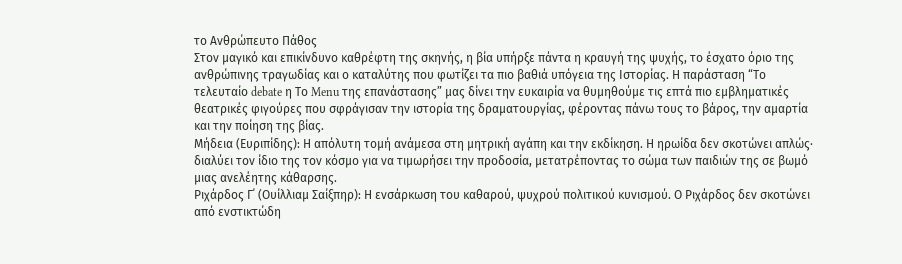το Ανθρώπευτο Πάθος
Στον μαγικό και επικίνδυνο καθρέφτη της σκηνής, η βία υπήρξε πάντα η κραυγή της ψυχής, το έσχατο όριο της ανθρώπινης τραγωδίας και ο καταλύτης που φωτίζει τα πιο βαθιά υπόγεια της Ιστορίας. Η παράσταση “Το τελευταίο debate η Το Menu της επανάστασης” μας δίνει την ευκαιρία να θυμηθούμε τις επτά πιο εμβληματικές θεατρικές φιγούρες που σφράγισαν την ιστορία της δραματουργίας, φέροντας πάνω τους το βάρος, την αμαρτία και την ποίηση της βίας.
Μήδεια (Ευριπίδης): Η απόλυτη τομή ανάμεσα στη μητρική αγάπη και την εκδίκηση. Η ηρωίδα δεν σκοτώνει απλώς· διαλύει τον ίδιο της τον κόσμο για να τιμωρήσει την προδοσία, μετατρέποντας το σώμα των παιδιών της σε βωμό μιας ανελέητης κάθαρσης.
Ριχάρδος Γ΄ (Ουίλλιαμ Σαίξπηρ): Η ενσάρκωση του καθαρού, ψυχρού πολιτικού κυνισμού. Ο Ριχάρδος δεν σκοτώνει από ενστικτώδη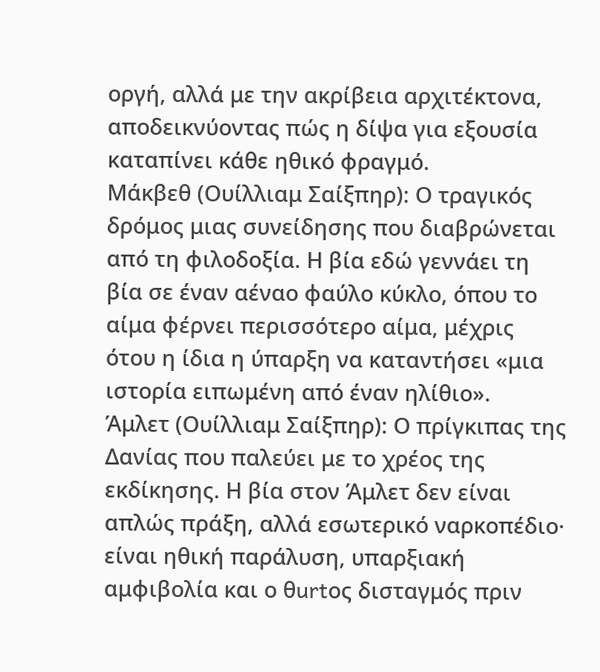οργή, αλλά με την ακρίβεια αρχιτέκτονα, αποδεικνύοντας πώς η δίψα για εξουσία καταπίνει κάθε ηθικό φραγμό.
Μάκβεθ (Ουίλλιαμ Σαίξπηρ): Ο τραγικός δρόμος μιας συνείδησης που διαβρώνεται από τη φιλοδοξία. Η βία εδώ γεννάει τη βία σε έναν αέναο φαύλο κύκλο, όπου το αίμα φέρνει περισσότερο αίμα, μέχρις ότου η ίδια η ύπαρξη να καταντήσει «μια ιστορία ειπωμένη από έναν ηλίθιο».
Άμλετ (Ουίλλιαμ Σαίξπηρ): Ο πρίγκιπας της Δανίας που παλεύει με το χρέος της εκδίκησης. Η βία στον Άμλετ δεν είναι απλώς πράξη, αλλά εσωτερικό ναρκοπέδιο· είναι ηθική παράλυση, υπαρξιακή αμφιβολία και ο θurtος δισταγμός πριν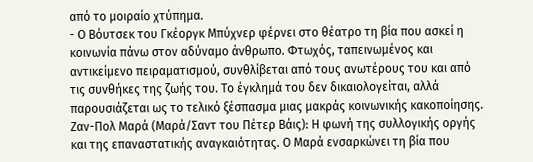από το μοιραίο χτύπημα.
- Ο Βόυτσεκ του Γκέοργκ Μπύχνερ φέρνει στο θέατρο τη βία που ασκεί η κοινωνία πάνω στον αδύναμο άνθρωπο. Φτωχός, ταπεινωμένος και αντικείμενο πειραματισμού, συνθλίβεται από τους ανωτέρους του και από τις συνθήκες της ζωής του. Το έγκλημά του δεν δικαιολογείται, αλλά παρουσιάζεται ως το τελικό ξέσπασμα μιας μακράς κοινωνικής κακοποίησης.
Ζαν-Πολ Μαρά (Μαρά/Σαντ του Πέτερ Βάις): Η φωνή της συλλογικής οργής και της επαναστατικής αναγκαιότητας. Ο Μαρά ενσαρκώνει τη βία που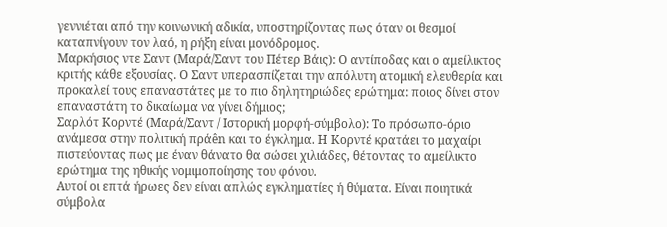γεννιέται από την κοινωνική αδικία, υποστηρίζοντας πως όταν οι θεσμοί καταπνίγουν τον λαό, η ρήξη είναι μονόδρομος.
Μαρκήσιος ντε Σαντ (Μαρά/Σαντ του Πέτερ Βάις): Ο αντίποδας και ο αμείλικτος κριτής κάθε εξουσίας. Ο Σαντ υπερασπίζεται την απόλυτη ατομική ελευθερία και προκαλεί τους επαναστάτες με το πιο δηλητηριώδες ερώτημα: ποιος δίνει στον επαναστάτη το δικαίωμα να γίνει δήμιος;
Σαρλότ Κορντέ (Μαρά/Σαντ / Ιστορική μορφή-σύμβολο): Το πρόσωπο-όριο ανάμεσα στην πολιτική πράên και το έγκλημα. Η Κορντέ κρατάει το μαχαίρι πιστεύοντας πως με έναν θάνατο θα σώσει χιλιάδες, θέτοντας το αμείλικτο ερώτημα της ηθικής νομιμοποίησης του φόνου.
Αυτοί οι επτά ήρωες δεν είναι απλώς εγκληματίες ή θύματα. Είναι ποιητικά σύμβολα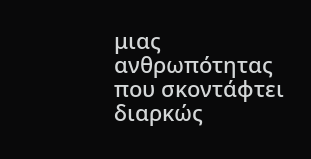μιας ανθρωπότητας που σκοντάφτει διαρκώς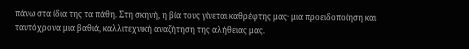πάνω στα ίδια της τα πάθη. Στη σκηνή, η βία τους γίνεται καθρέφτης μας· μια προειδοποίηση και ταυτόχρονα μια βαθιά, καλλιτεχνική αναζήτηση της αλήθειας μας.